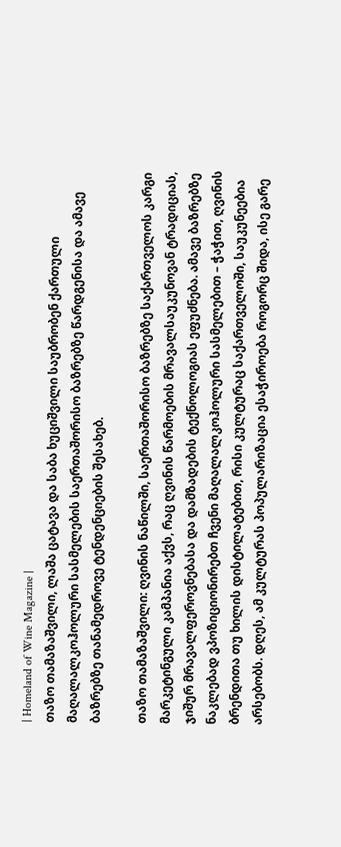| Homeland of Wine Magazine |
თაზო თამაზაშვილი, ლაშა ცატავა და საბა ხუციშვილი საუბრობენ ქართული მაღალალკოჰოლური სასმელების საერთაშორისო ბაზრებზე წარდგენისა და ამავე ბაზრებზე თანამედროვე ტენდენციების შესახებ.

თაზო თამაზაშვილი: ღვინის ნაწილში, საერთაშორისო ბაზრებზე საქართველოს კარგი მარკეტინგული კამპანია აქვს, რაც ღვინის წარმოების მრავალსაუკუნოვან ტრადიციას, ჯიშურ მრავალფეროვნებასა და დამზადების ტექნოლოგიას ეფუძნება. ამავე ბაზრებზე ნაკლებად ვპოზიციონირებთ ჩვენი მაღალალკოჰოლური სასმელებით – ჭაჭით, ღვინის ბრენდითა თუ ხილის დისტილატებით, რისი კულტურაც საქართველოში, საუკუნეებია არსებობს. დღეს, ამ კულტურას პოპულარიზაცია ესაჭიროება როგორც შიდა, ისე გარე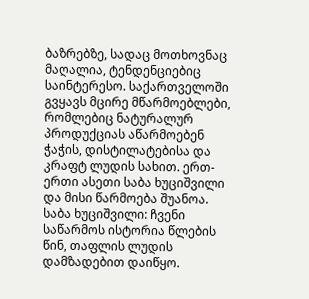ბაზრებზე, სადაც მოთხოვნაც მაღალია, ტენდენციებიც საინტერესო. საქართველოში გვყავს მცირე მწარმოებლები, რომლებიც ნატურალურ პროდუქციას აწარმოებენ ჭაჭის, დისტილატებისა და კრაფტ ლუდის სახით. ერთ-ერთი ასეთი საბა ხუციშვილი და მისი წარმოება შუანოა.
საბა ხუციშვილი: ჩვენი საწარმოს ისტორია წლების წინ, თაფლის ლუდის დამზადებით დაიწყო.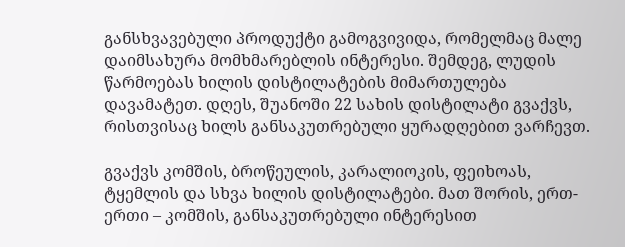განსხვავებული პროდუქტი გამოგვივიდა, რომელმაც მალე დაიმსახურა მომხმარებლის ინტერესი. შემდეგ, ლუდის წარმოებას ხილის დისტილატების მიმართულება დავამატეთ. დღეს, შუანოში 22 სახის დისტილატი გვაქვს, რისთვისაც ხილს განსაკუთრებული ყურადღებით ვარჩევთ.

გვაქვს კომშის, ბროწეულის, კარალიოკის, ფეიხოას, ტყემლის და სხვა ხილის დისტილატები. მათ შორის, ერთ-ერთი – კომშის, განსაკუთრებული ინტერესით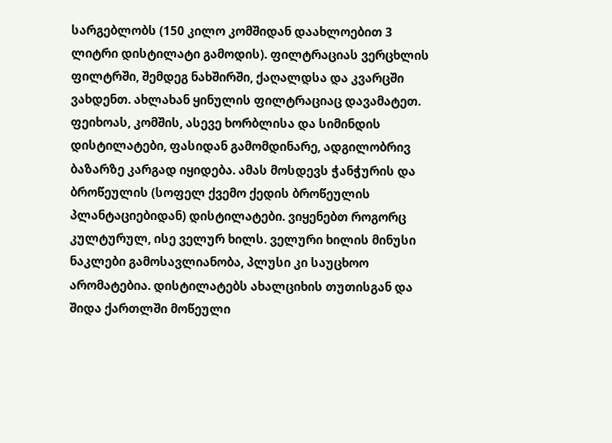სარგებლობს (150 კილო კომშიდან დაახლოებით 3 ლიტრი დისტილატი გამოდის). ფილტრაციას ვერცხლის ფილტრში, შემდეგ ნახშირში, ქაღალდსა და კვარცში ვახდენთ. ახლახან ყინულის ფილტრაციაც დავამატეთ. ფეიხოას, კომშის, ასევე ხორბლისა და სიმინდის დისტილატები, ფასიდან გამომდინარე, ადგილობრივ ბაზარზე კარგად იყიდება. ამას მოსდევს ჭანჭურის და ბროწეულის (სოფელ ქვემო ქედის ბროწეულის პლანტაციებიდან) დისტილატები. ვიყენებთ როგორც კულტურულ, ისე ველურ ხილს. ველური ხილის მინუსი ნაკლები გამოსავლიანობა, პლუსი კი საუცხოო არომატებია. დისტილატებს ახალციხის თუთისგან და შიდა ქართლში მოწეული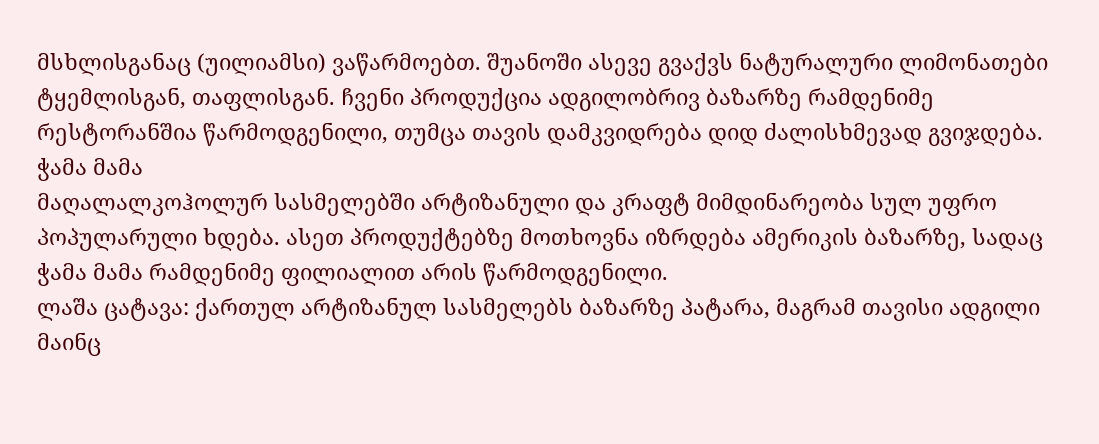მსხლისგანაც (უილიამსი) ვაწარმოებთ. შუანოში ასევე გვაქვს ნატურალური ლიმონათები ტყემლისგან, თაფლისგან. ჩვენი პროდუქცია ადგილობრივ ბაზარზე რამდენიმე რესტორანშია წარმოდგენილი, თუმცა თავის დამკვიდრება დიდ ძალისხმევად გვიჯდება.
ჭამა მამა
მაღალალკოჰოლურ სასმელებში არტიზანული და კრაფტ მიმდინარეობა სულ უფრო პოპულარული ხდება. ასეთ პროდუქტებზე მოთხოვნა იზრდება ამერიკის ბაზარზე, სადაც ჭამა მამა რამდენიმე ფილიალით არის წარმოდგენილი.
ლაშა ცატავა: ქართულ არტიზანულ სასმელებს ბაზარზე პატარა, მაგრამ თავისი ადგილი მაინც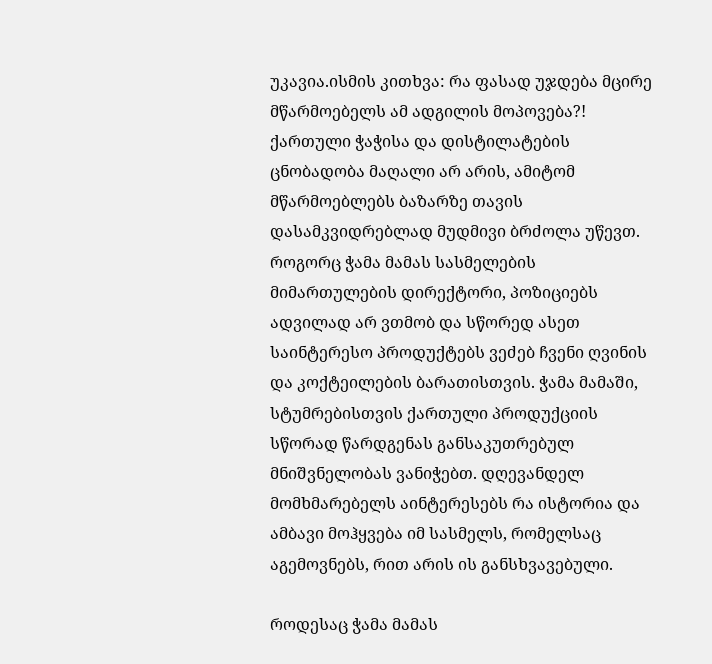უკავია.ისმის კითხვა: რა ფასად უჯდება მცირე მწარმოებელს ამ ადგილის მოპოვება?! ქართული ჭაჭისა და დისტილატების ცნობადობა მაღალი არ არის, ამიტომ მწარმოებლებს ბაზარზე თავის დასამკვიდრებლად მუდმივი ბრძოლა უწევთ. როგორც ჭამა მამას სასმელების მიმართულების დირექტორი, პოზიციებს ადვილად არ ვთმობ და სწორედ ასეთ საინტერესო პროდუქტებს ვეძებ ჩვენი ღვინის და კოქტეილების ბარათისთვის. ჭამა მამაში, სტუმრებისთვის ქართული პროდუქციის სწორად წარდგენას განსაკუთრებულ მნიშვნელობას ვანიჭებთ. დღევანდელ მომხმარებელს აინტერესებს რა ისტორია და ამბავი მოჰყვება იმ სასმელს, რომელსაც აგემოვნებს, რით არის ის განსხვავებული.

როდესაც ჭამა მამას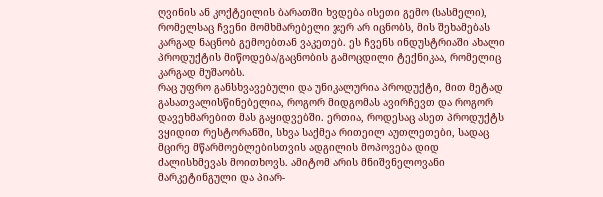ღვინის ან კოქტეილის ბარათში ხვდება ისეთი გემო (სასმელი), რომელსაც ჩვენი მომხმარებელი ჯერ არ იცნობს, მის შეხამებას კარგად ნაცნობ გემოებთან ვაკეთებ. ეს ჩვენს ინდუსტრიაში ახალი პროდუქტის მიწოდება/გაცნობის გამოცდილი ტექნიკაა, რომელიც კარგად მუშაობს.
რაც უფრო განსხვავებული და უნიკალურია პროდუქტი, მით მეტად გასათვალისწინებელია, როგორ მიდგომას ავირჩევთ და როგორ დავეხმარებით მას გაყიდვებში. ერთია, როდესაც ასეთ პროდუქტს ვყიდით რესტორანში, სხვა საქმეა რითეილ აუთლეთები, სადაც მცირე მწარმოებლებისთვის ადგილის მოპოვება დიდ ძალისხმევას მოითხოვს. ამიტომ არის მნიშვნელოვანი მარკეტინგული და პიარ-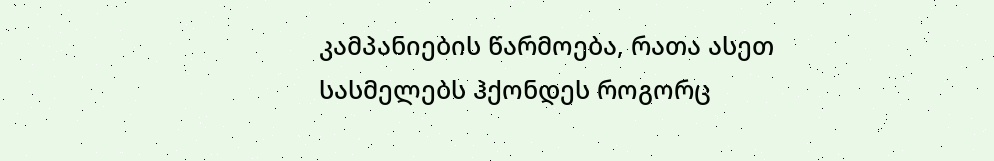კამპანიების წარმოება, რათა ასეთ სასმელებს ჰქონდეს როგორც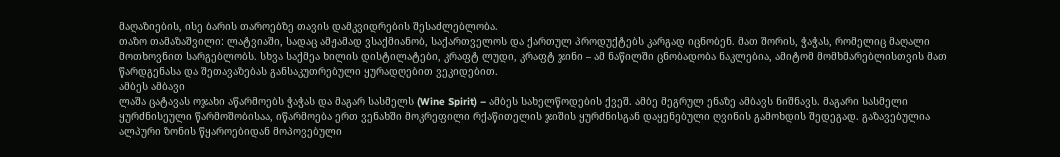მაღაზიების, ისე ბარის თაროებზე თავის დამკვიდრების შესაძლებლობა.
თაზო თამაზაშვილი: ლატვიაში, სადაც ამჟამად ვსაქმიანობ, საქართველოს და ქართულ პროდუქტებს კარგად იცნობენ. მათ შორის, ჭაჭას, რომელიც მაღალი მოთხოვნით სარგებლობს. სხვა საქმეა ხილის დისტილატები, კრაფტ ლუდი, კრაფტ ჯინი – ამ ნაწილში ცნობადობა ნაკლებია, ამიტომ მომხმარებლისთვის მათ წარდგენასა და შეთავაზებას განსაკუთრებული ყურადღებით ვეკიდებით.
ამბეს ამბავი
ლაშა ცატავას ოჯახი აწარმოებს ჭაჭას და მაგარ სასმელს (Wine Spirit) – ამბეს სახელწოდების ქვეშ. ამბე მეგრულ ენაზე ამბავს ნიშნავს. მაგარი სასმელი ყურძნისეული წარმოშობისაა, იწარმოება ერთ ვენახში მოკრეფილი რქაწითელის ჯიშის ყურძნისგან დაყენებული ღვინის გამოხდის შედეგად. გაზავებულია ალპური ზონის წყაროებიდან მოპოვებული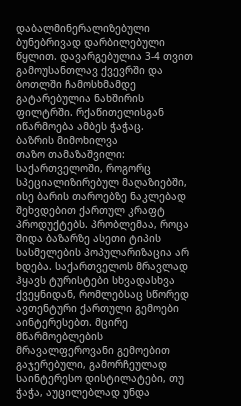დაბალმინერალიზებული ბუნებრივად დარბილებული წყლით. დავარგებულია 3-4 თვით გამოუსანთლავ ქვევრში და ბოთლში ჩამოსხმამდე გატარებულია ნახშირის ფილტრში. რქაწითელისგან იწარმოება ამბეს ჭაჭაც.
ბაზრის მიმოხილვა
თაზო თამაზაშვილი: საქართველოში, როგორც სპეციალიზირებულ მაღაზიებში, ისე ბარის თაროებზე ნაკლებად შეხვდებით ქართულ კრაფტ პროდუქტებს. პრობლემაა, როცა შიდა ბაზარზე ასეთი ტიპის სასმელების პოპულარიზაცია არ ხდება. საქართველოს მრავლად ჰყავს ტურისტები სხვადასხვა ქვეყნიდან, რომლებსაც სწორედ ავთენტური ქართული გემოები აინტერესებთ. მცირე მწარმოებლების მრავალფეროვანი გემოებით გაჯერებული, გამორჩეულად საინტერესო დისტილატები, თუ ჭაჭა, აუცილებლად უნდა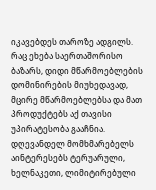იკავებდეს თაროზე ადგილს.
რაც ეხება საერთაშორისო ბაზარს, დიდი მწარმოებლების დომინირების მიუხედავად, მცირე მწარმოებლებსა და მათ პროდუქტებს აქ თავისი უპირატესობა გააჩნია. დღევანდელ მომხმარებელს აინტერესებს ტერუარული, ხელნაკეთი, ლიმიტირებული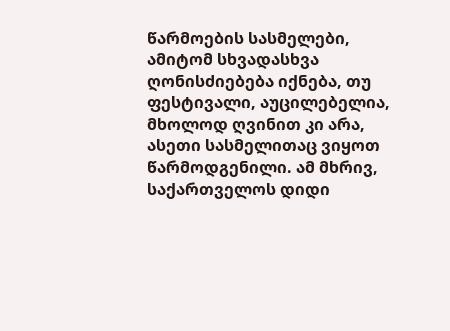წარმოების სასმელები, ამიტომ სხვადასხვა ღონისძიებება იქნება, თუ ფესტივალი, აუცილებელია, მხოლოდ ღვინით კი არა, ასეთი სასმელითაც ვიყოთ წარმოდგენილი. ამ მხრივ, საქართველოს დიდი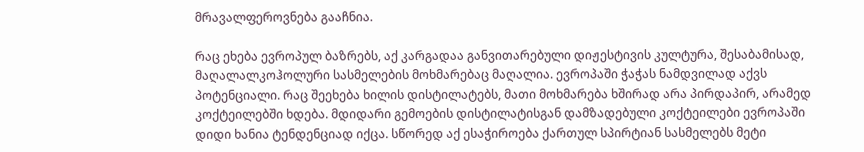მრავალფეროვნება გააჩნია.

რაც ეხება ევროპულ ბაზრებს, აქ კარგადაა განვითარებული დიჟესტივის კულტურა, შესაბამისად, მაღალალკოჰოლური სასმელების მოხმარებაც მაღალია. ევროპაში ჭაჭას ნამდვილად აქვს პოტენციალი. რაც შეეხება ხილის დისტილატებს, მათი მოხმარება ხშირად არა პირდაპირ, არამედ კოქტეილებში ხდება. მდიდარი გემოების დისტილატისგან დამზადებული კოქტეილები ევროპაში დიდი ხანია ტენდენციად იქცა. სწორედ აქ ესაჭიროება ქართულ სპირტიან სასმელებს მეტი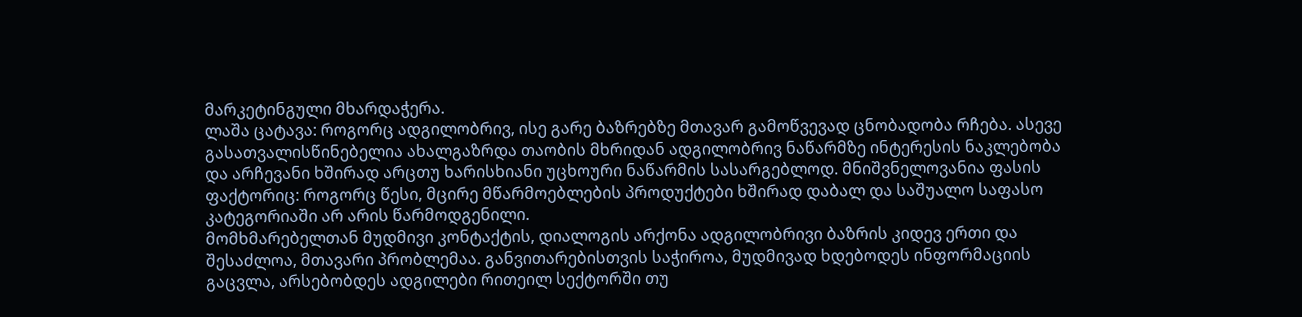მარკეტინგული მხარდაჭერა.
ლაშა ცატავა: როგორც ადგილობრივ, ისე გარე ბაზრებზე მთავარ გამოწვევად ცნობადობა რჩება. ასევე გასათვალისწინებელია ახალგაზრდა თაობის მხრიდან ადგილობრივ ნაწარმზე ინტერესის ნაკლებობა და არჩევანი ხშირად არცთუ ხარისხიანი უცხოური ნაწარმის სასარგებლოდ. მნიშვნელოვანია ფასის ფაქტორიც: როგორც წესი, მცირე მწარმოებლების პროდუქტები ხშირად დაბალ და საშუალო საფასო კატეგორიაში არ არის წარმოდგენილი.
მომხმარებელთან მუდმივი კონტაქტის, დიალოგის არქონა ადგილობრივი ბაზრის კიდევ ერთი და შესაძლოა, მთავარი პრობლემაა. განვითარებისთვის საჭიროა, მუდმივად ხდებოდეს ინფორმაციის გაცვლა, არსებობდეს ადგილები რითეილ სექტორში თუ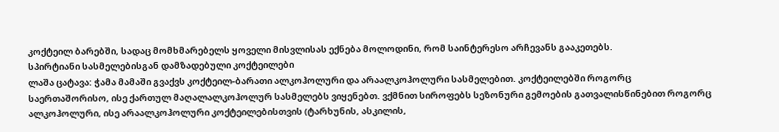კოქტეილ ბარებში, სადაც მომხმარებელს ყოველი მისვლისას ექნება მოლოდინი, რომ საინტერესო არჩევანს გააკეთებს.
სპირტიანი სასმელებისგან დამზადებული კოქტეილები
ლაშა ცატავა: ჭამა მამაში გვაქვს კოქტეილ-ბარათი ალკოჰოლური და არაალკოჰოლური სასმელებით. კოქტეილებში როგორც საერთაშორისო, ისე ქართულ მაღალალკოჰოლურ სასმელებს ვიყენებთ. ვქმნით სიროფებს სეზონური გემოების გათვალისწინებით როგორც ალკოჰოლური, ისე არაალკოჰოლური კოქტეილებისთვის (ტარხუნის, ასკილის,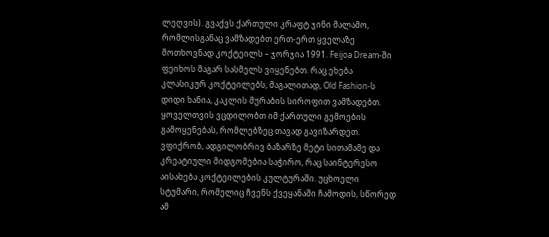ლეღვის). გვაქვს ქართული კრაფტ ჯინი მალამო, რომლისგანაც ვამზადებთ ერთ-ერთ ყველაზე მოთხოვნად კოქტეილს – ჯორჯია 1991. Feijoa Dream-ში ფეიხოს მაგარ სასმელს ვიყენებთ. რაც ეხება კლასიკურ კოქტეილებს, მაგალითად, Old Fashion-ს დიდი ხანია, კაკლის მურაბის სიროფით ვამზადებთ. ყოველთვის ვცდილობთ იმ ქართული გემოების გამოყენებას, რომლებზეც თავად გავიზარდეთ.
ვფიქრობ, ადგილობრივ ბაზარზე მეტი სითამამე და კრეატიული მიდგომებია საჭირო, რაც საინტერესო აისახება კოქტეილების კულტურაში. უცხოელი სტუმარი, რომელიც ჩვენს ქვეყანაში ჩამოდის, სწორედ ამ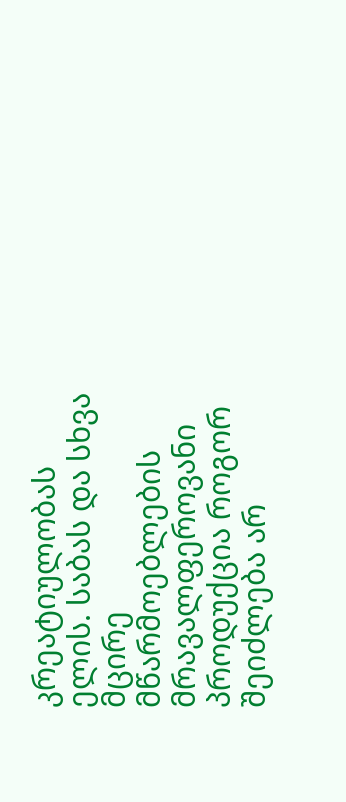კრეატიულობას ელის. საბას და სხვა მცირე მწარმოებლების მრავალფეროვანი პროდუქცია როგორ შეიძლება არ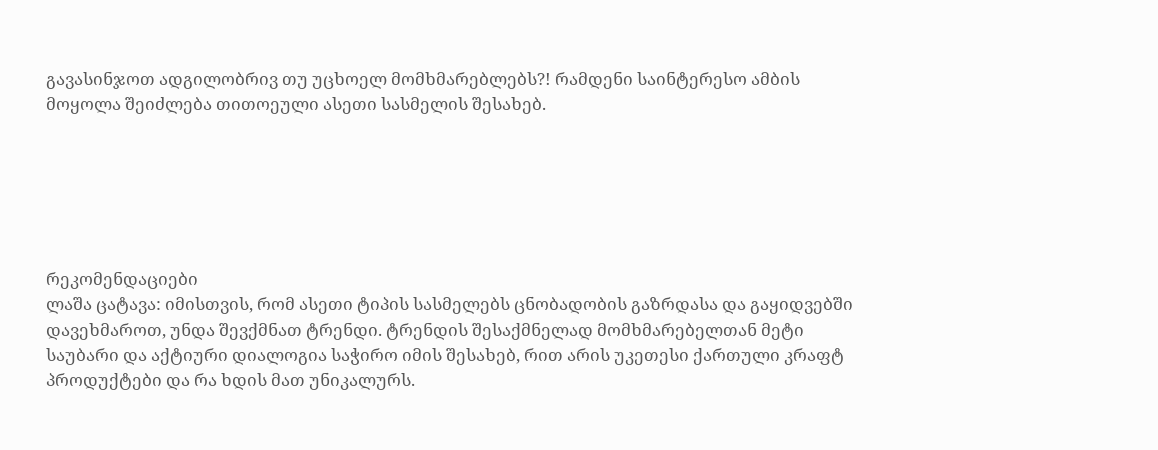გავასინჯოთ ადგილობრივ თუ უცხოელ მომხმარებლებს?! რამდენი საინტერესო ამბის მოყოლა შეიძლება თითოეული ასეთი სასმელის შესახებ.






რეკომენდაციები
ლაშა ცატავა: იმისთვის, რომ ასეთი ტიპის სასმელებს ცნობადობის გაზრდასა და გაყიდვებში დავეხმაროთ, უნდა შევქმნათ ტრენდი. ტრენდის შესაქმნელად მომხმარებელთან მეტი საუბარი და აქტიური დიალოგია საჭირო იმის შესახებ, რით არის უკეთესი ქართული კრაფტ პროდუქტები და რა ხდის მათ უნიკალურს.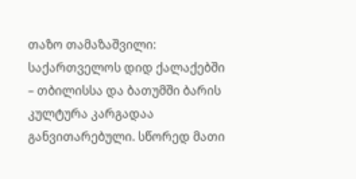თაზო თამაზაშვილი: საქართველოს დიდ ქალაქებში – თბილისსა და ბათუმში ბარის კულტურა კარგადაა განვითარებული. სწორედ მათი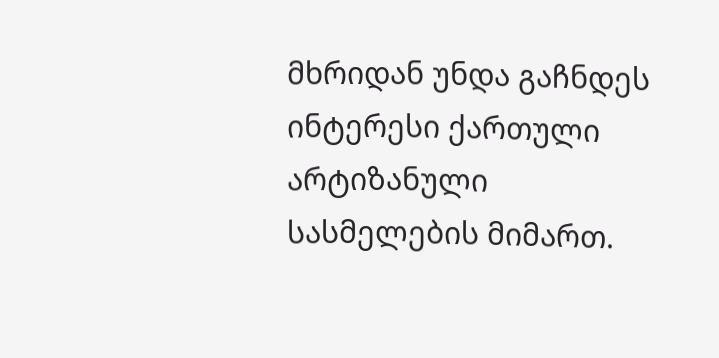მხრიდან უნდა გაჩნდეს ინტერესი ქართული არტიზანული სასმელების მიმართ.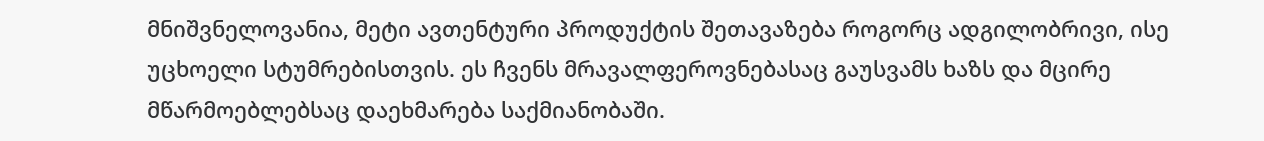მნიშვნელოვანია, მეტი ავთენტური პროდუქტის შეთავაზება როგორც ადგილობრივი, ისე უცხოელი სტუმრებისთვის. ეს ჩვენს მრავალფეროვნებასაც გაუსვამს ხაზს და მცირე მწარმოებლებსაც დაეხმარება საქმიანობაში.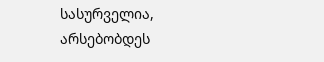სასურველია, არსებობდეს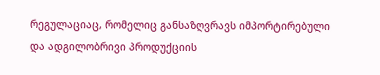რეგულაციაც, რომელიც განსაზღვრავს იმპორტირებული და ადგილობრივი პროდუქციის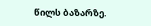წილს ბაზარზე.